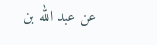عن عبد الله بن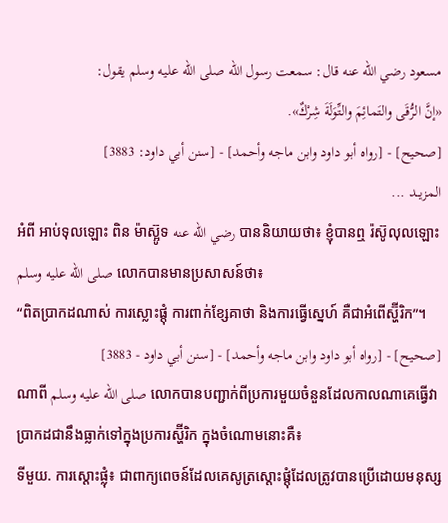مسعود رضي الله عنه قال: سمعت رسول الله صلى الله عليه وسلم يقول:
«إنَّ الرُّقَى والتَمائِمَ والتِّوَلَةَ شِرْكٌ».
[صحيح] - [رواه أبو داود وابن ماجه وأحمد] - [سنن أبي داود: 3883]
المزيــد ...
អំពី អាប់ទុលឡោះ ពិន ម៉ាស្អ៊ូទ رضي الله عنه បាននិយាយថា៖ ខ្ញុំបានឮ រ៉ស៊ូលុលឡោះ صلى الله عليه وسلم លោកបានមានប្រសាសន៍ថា៖
“ពិតប្រាកដណាស់ ការស្លោះផ្តុំ ការពាក់ខ្សែគាថា និងការធ្វើស្នេហ៍ គឺជាអំពើស្ហ៊ីរិក”។
[صحيح] - [رواه أبو داود وابن ماجه وأحمد] - [سنن أبي داود - 3883]
ណាពី صلى الله عليه وسلم លោកបានបញ្ជាក់ពីប្រការមួយចំនួនដែលកាលណាគេធ្វើវា ប្រាកដជានឹងធ្លាក់ទៅក្នុងប្រការស្ហ៊ីរិក ក្នុងចំណោមនោះគឺ៖
ទីមួយ. ការស្តោះផ្លុំ៖ ជាពាក្យពេចន៍ដែលគេសូត្រស្តោះផ្តុំដែលត្រូវបានប្រើដោយមនុស្ស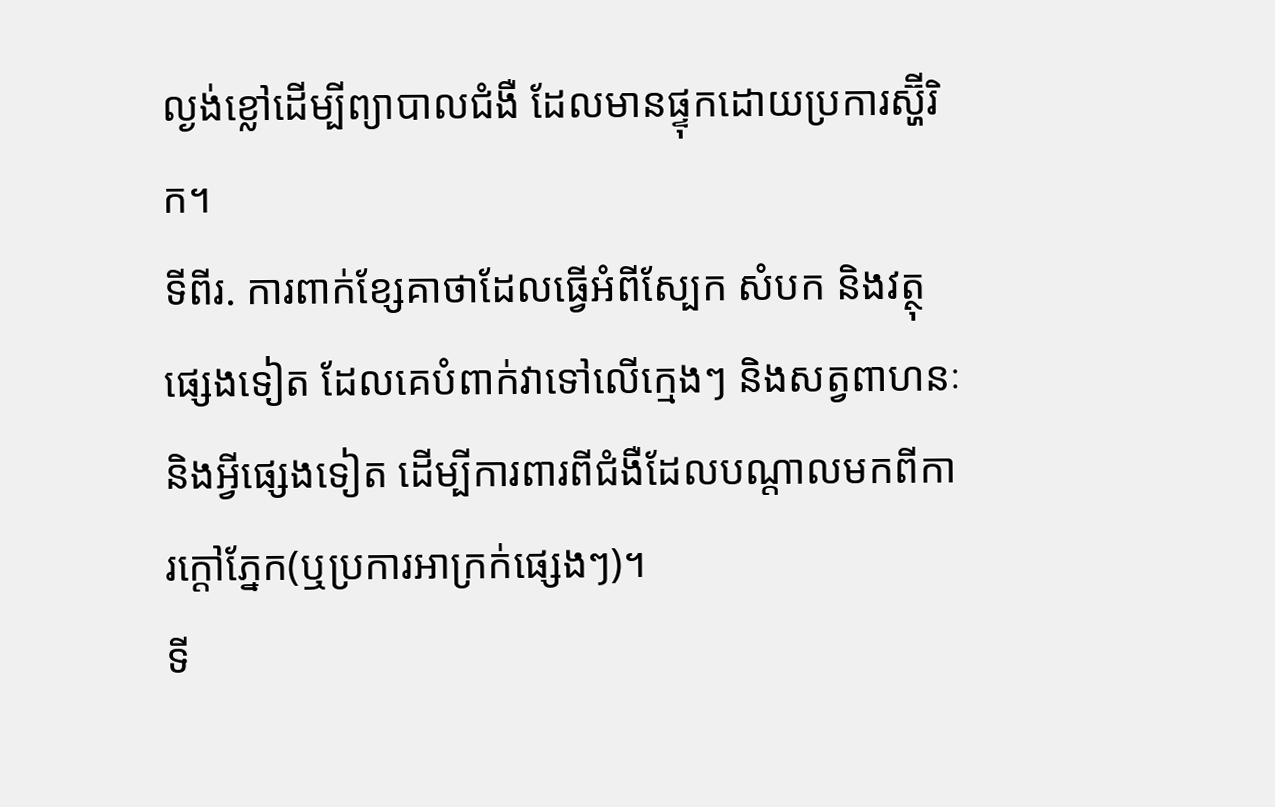ល្ងង់ខ្លៅដើម្បីព្យាបាលជំងឺ ដែលមានផ្ទុកដោយប្រការស្ហ៊ីរិក។
ទីពីរ. ការពាក់ខ្សែគាថាដែលធ្វើអំពីស្បែក សំបក និងវត្ថុផ្សេងទៀត ដែលគេបំពាក់វាទៅលើក្មេងៗ និងសត្វពាហនៈ និងអ្វីផ្សេងទៀត ដើម្បីការពារពីជំងឺដែលបណ្តាលមកពីការក្ដៅភ្នែក(ឬប្រការអាក្រក់ផ្សេងៗ)។
ទី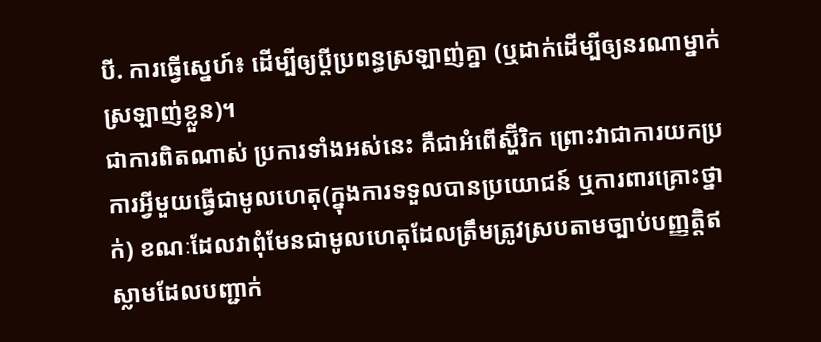បី. ការធ្វើសេ្នហ៍៖ ដើម្បីឲ្យប្តីប្រពន្ធស្រឡាញ់គ្នា (ឬដាក់ដើម្បីឲ្យនរណាម្នាក់ស្រឡាញ់ខ្លួន)។
ជាការពិតណាស់ ប្រការទាំងអស់នេះ គឺជាអំពើស្ហ៊ីរិក ព្រោះវាជាការយកប្រការអ្វីមួយធ្វើជាមូលហេតុ(ក្នុងការទទួលបានប្រយោជន៍ ឬការពារគ្រោះថ្នាក់) ខណៈដែលវាពុំមែនជាមូលហេតុដែលត្រឹមត្រូវស្របតាមច្បាប់បញ្ញត្តិឥស្លាមដែលបញ្ជាក់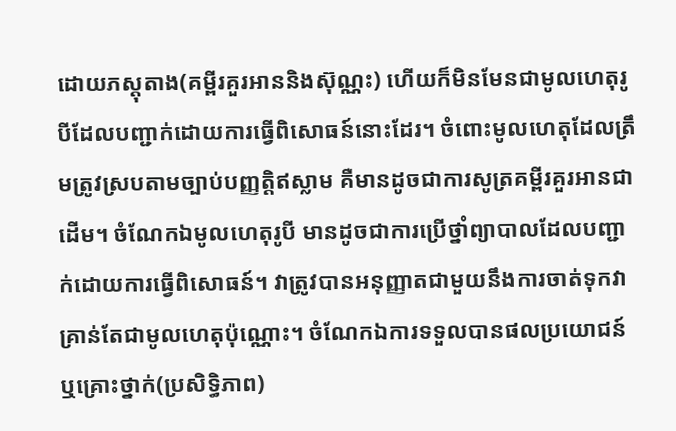ដោយភស្តុតាង(គម្ពីរគួរអាននិងស៊ុណ្ណះ) ហើយក៏មិនមែនជាមូលហេតុរូបីដែលបញ្ជាក់ដោយការធ្វើពិសោធន៍នោះដែរ។ ចំពោះមូលហេតុដែលត្រឹមត្រូវស្របតាមច្បាប់បញ្ញត្តិឥស្លាម គឺមានដូចជាការសូត្រគម្ពីរគួរអានជាដើម។ ចំណែកឯមូលហេតុរូបី មានដូចជាការប្រើថ្នាំព្យាបាលដែលបញ្ជាក់ដោយការធ្វើពិសោធន៍។ វាត្រូវបានអនុញ្ញាតជាមួយនឹងការចាត់ទុកវាគ្រាន់តែជាមូលហេតុប៉ុណ្ណោះ។ ចំណែកឯការទទួលបានផលប្រយោជន៍ ឬគ្រោះថ្នាក់(ប្រសិទ្ធិភាព)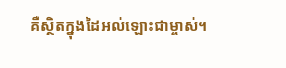គឺស្ថិតក្នុងដៃអល់ឡោះជាម្ចាស់។